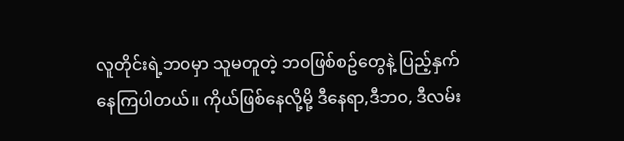လူတိုင်းရဲ့ဘ၀မှာ သူမတူတဲ့ ဘ၀ဖြစ်စဥ်တွေနဲ့ ပြည့်နှက်နေကြပါတယ်။ ကိုယ်ဖြစ်နေလို့မို့ ဒီနေရာ,ဒီဘ၀, ဒီလမ်း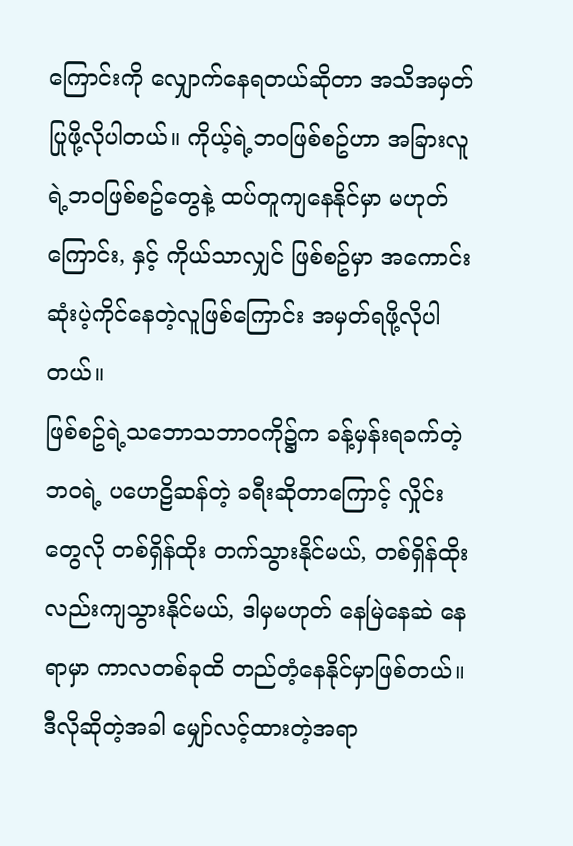ကြောင်းကို လျှောက်နေရတယ်ဆိုတာ အသိအမှတ်ပြုဖို့လိုပါတယ်။ ကိုယ့်ရဲ့ဘ၀ဖြစ်စဥ်ဟာ အခြားလူရဲ့ဘ၀ဖြစ်စဥ်တွေနဲ့ ထပ်တူကျနေနိုင်မှာ မဟုတ်ကြောင်း, နှင့် ကိုယ်သာလျှင် ဖြစ်စဥ်မှာ အကောင်းဆုံးပဲ့ကိုင်နေတဲ့လူဖြစ်ကြောင်း အမှတ်ရဖို့လိုပါတယ်။
ဖြစ်စဥ်ရဲ့သဘောသဘာ၀ကို၌က ခန့်မှန်းရခက်တဲ့ ဘ၀ရဲ့ ပဟေဠိဆန်တဲ့ ခရီးဆိုတာကြောင့် လှိုင်းတွေလို တစ်ရှိန်ထိုး တက်သွားနိုင်မယ်, တစ်ရှိန်ထိုးလည်းကျသွားနိုင်မယ်, ဒါမှမဟုတ် နေမြဲနေဆဲ နေရာမှာ ကာလတစ်ခုထိ တည်တံ့နေနိုင်မှာဖြစ်တယ်။ ဒီလိုဆိုတဲ့အခါ မျှော်လင့်ထားတဲ့အရာ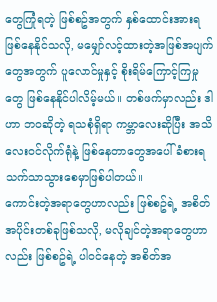တွေကြုံရတဲ့ ဖြစ်စဥ်အတွက် နှစ်ထောင်းအားရ ဖြစ်နေနိုင်သလို, မမျှော်လင့်ထားတဲ့အဖြစ်အပျက်တွေအတွက် ပူလောင်မှုနှင့် စိုးရိမ်ကြောင့်ကြမှုတွေ ဖြစ်နေနိုင်ပါလိမ့်မယ်။ တစ်ဖက်မှာလည်း ဒါဟာ ဘ၀ဆိုတဲ့ ရသစုံရှိရာ ကမ္ဘာလေးဆိုပြီး အသိလေး၀င်လိုက်ရုံနဲ့ ဖြစ်နေတာတွေအပေါ် ခံစားရသက်သာသွားစေမှာဖြစ်ပါတယ်။
ကောင်းတဲ့အရာတွေဟာလည်း ဖြစ်စဥ်ရဲ့ အစိတ်အပိုင်းတစ်ခုဖြစ်သလို, မလိုချင်တဲ့အရာတွေဟာလည်း ဖြစ်စဥ်ရဲ့ ပါ၀င်နေတဲ့ အစိတ်အ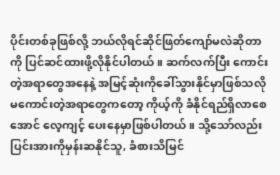ပိုင်းတစ်ခုဖြစ်လို့ ဘယ်လိုရင်ဆိုင်ဖြတ်ကျော်မလဲဆိုတာကို ပြင်ဆင်ထားဖို့လိုနိုင်ပါတယ်။ ဆက်လက်ပြီး ကောင်းတဲ့အရာတွေအနေနဲ့ အမြင့်ဆုံးကိုခေါ်သွားနိုင်မှာဖြစ်သလို မကောင်းတဲ့အရာတွေကတော့ ကိုယ့်ကို ခံနိုင်ရည်ရှိလာစေအောင် လေ့ကျင့် ပေးနေမှာဖြစ်ပါတယ်။ သို့သော်လည်း ပြင်းအားကိုမှန်းဆနိုင်သူ, ခံစားသိမြင်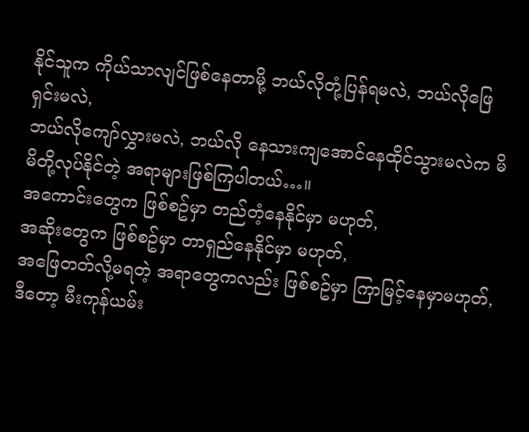နိုင်သူက ကိုယ်သာလျင်ဖြစ်နေတာမို့ ဘယ်လိုတုံ့ပြန်ရမလဲ, ဘယ်လိုဖြေရှင်းမလဲ,
ဘယ်လိုကျော်လွှားမလဲ, ဘယ်လို နေသားကျအောင်နေထိုင်သွားမလဲက မိမိတို့လုပ်နိုင်တဲ့ အရာများဖြစ်ကြပါတယ်…။
အကောင်းတွေက ဖြစ်စဥ်မှာ တည်တံ့နေနိုင်မှာ မဟုတ်,
အဆိုးတွေက ဖြစ်စဥ်မှာ တာရှည်နေနိုင်မှာ မဟုတ်,
အဖြေတတ်လို့မရတဲ့ အရာတွေကလည်း ဖြစ်စဥ်မှာ ကြာမြင့်နေမှာမဟုတ်,
ဒီတော့ မီးကုန်ယမ်း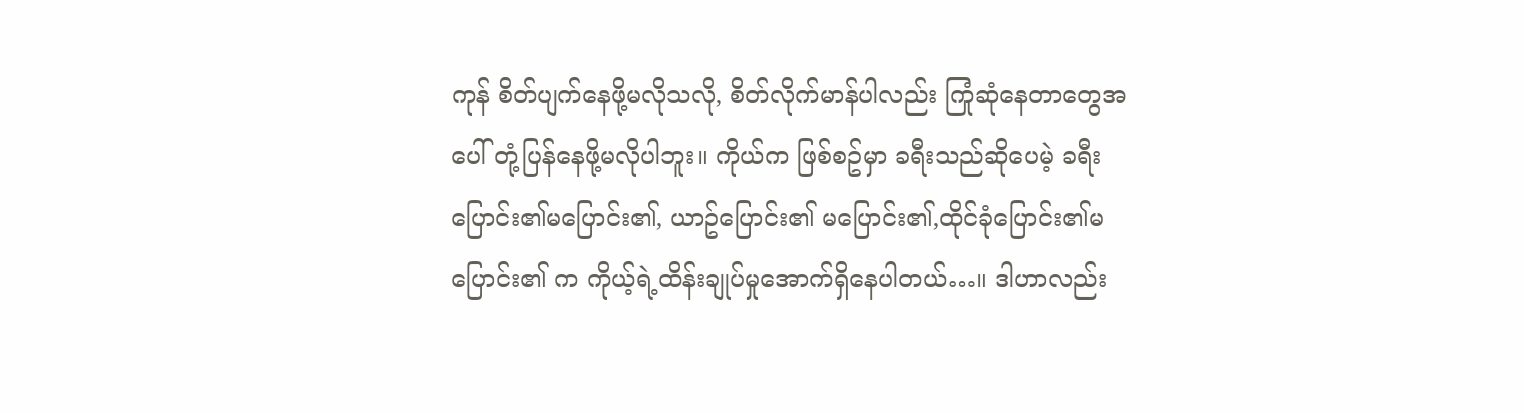ကုန် စိတ်ပျက်နေဖို့မလိုသလို, စိတ်လိုက်မာန်ပါလည်း ကြုံဆုံနေတာတွေအပေါ် တုံ့ပြန်နေဖို့မလိုပါဘူး။ ကိုယ်က ဖြစ်စဥ်မှာ ခရီးသည်ဆိုပေမဲ့ ခရီးပြောင်း၏မပြောင်း၏, ယာဥ်ပြောင်း၏ မပြောင်း၏,ထိုင်ခုံပြောင်း၏မပြောင်း၏ က ကိုယ့်ရဲ့ထိန်းချုပ်မှုအောက်ရှိနေပါတယ်…။ ဒါဟာလည်း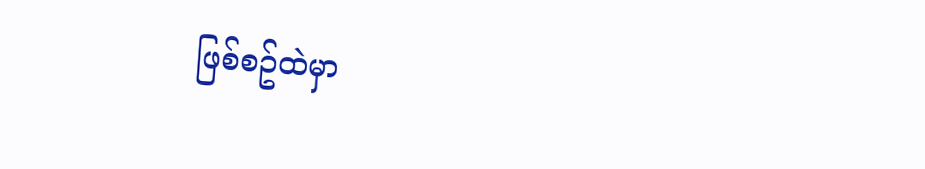ဖြစ်စဥ်ထဲမှာ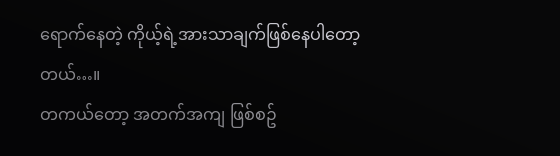ရောက်နေတဲ့ ကိုယ့်ရဲ့အားသာချက်ဖြစ်နေပါတော့တယ်…။
တကယ်တော့ အတက်အကျ ဖြစ်စဥ်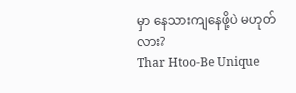မှာ နေသားကျနေဖို့ပဲ မဟုတ်လား?
Thar Htoo-Be Unique